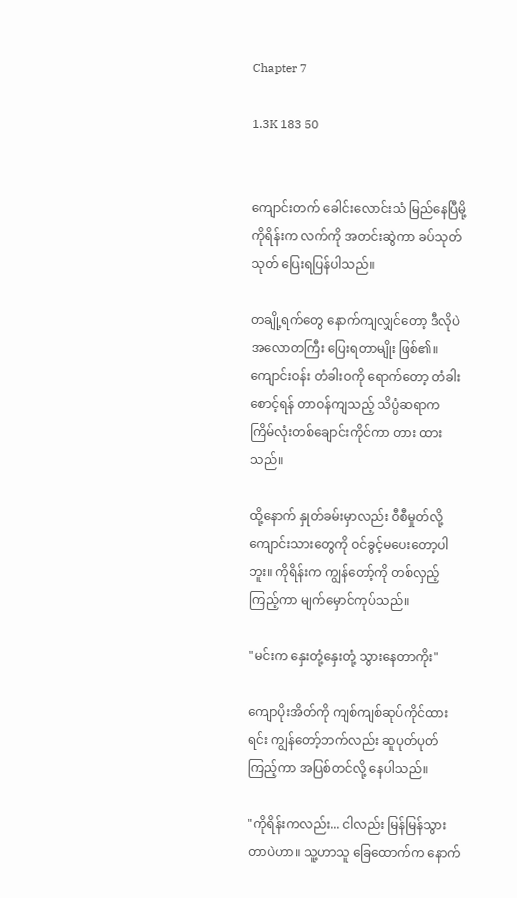Chapter 7

1.3K 183 50


ကျောင်းတက် ခေါင်းလောင်းသံ မြည်နေပြီမို့ ကိုရိန်းက လက်ကို အတင်းဆွဲကာ ခပ်သုတ်သုတ် ပြေးရပြန်ပါသည်။

တချို့ရက်တွေ နောက်ကျလျှင်တော့ ဒီလိုပဲ အလောတကြီး ပြေးရတာမျိုး ဖြစ်၏။ ကျောင်းဝန်း တံခါးဝကို ရောက်တော့ တံခါးစောင့်ရန် တာဝန်ကျသည့် သိပ္ပံဆရာက ကြိမ်လုံးတစ်ချောင်းကိုင်ကာ တား ထားသည်။

ထို့နောက် နှုတ်ခမ်းမှာလည်း ဝီစီမှုတ်လို့ ကျောင်းသားတွေကို ဝင်ခွင့်မပေးတော့ပါဘူး။ ကိုရိန်းက ကျွန်တော့်ကို တစ်လှည့်ကြည့်ကာ မျက်မှောင်ကုပ်သည်။

"မင်းက နှေးတုံ့နှေးတုံ့ သွားနေတာကိုး"

ကျောပိုးအိတ်ကို ကျစ်ကျစ်ဆုပ်ကိုင်ထားရင်း ကျွန်တော့်ဘက်လည်း ဆူပုတ်ပုတ်ကြည့်ကာ အပြစ်တင်‌လို့ နေပါသည်။

"ကိုရိန်းကလည်း... ငါလည်း မြန်မြန်သွားတာပဲဟာ။ သူ့ဟာသူ ခြေထောက်က နောက်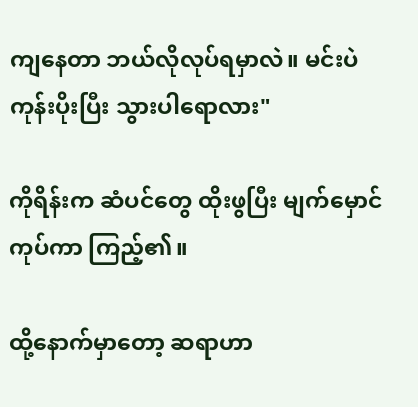ကျနေတာ ဘယ်လိုလုပ်ရမှာလဲ။ မင်းပဲ ကုန်းပိုးပြီး သွားပါရောလား"

ကိုရိန်းက ဆံပင်တွေ ထိုးဖွပြီး မျက်မှောင်ကုပ်ကာ ကြည့်၏။

ထို့နောက်မှာတော့ ဆရာဟာ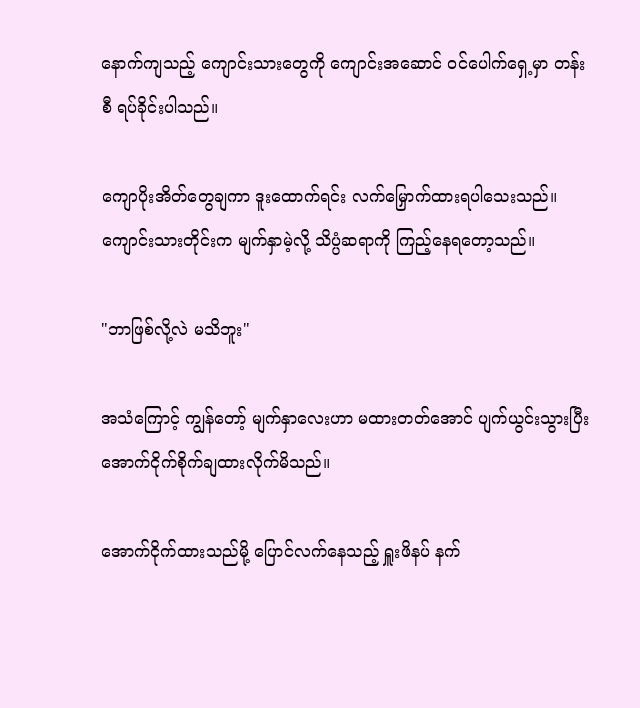နောက်ကျသည့် ကျောင်းသားတွေကို ကျောင်းအဆောင် ဝင်ပေါက်ရှေ့မှာ တန်းစီ ရပ်ခိုင်းပါသည်။

ကျောပိုးအိတ်တွေချကာ ဒူးထောက်ရင်း လက်မြှောက်ထားရပါသေးသည်။ ကျောင်းသားတိုင်းက မျက်နှာမဲ့လို့ သိပ္ပံဆရာကို ကြည့်နေရတော့သည်။

"ဘာဖြစ်လို့လဲ မသိဘူး"

အသံကြောင့် ကျွန်တော့် မျက်နှာလေးဟာ မထားတတ်အောင် ပျက်ယွင်းသွားပြီး အောက်ငိုက်စိုက်ချထားလိုက်မိသည်။

အောက်ငိုက်ထားသည်မို့ ပြောင်လက်နေသည့် ရှူးဖိနပ် နက်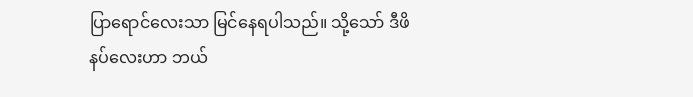ပြာရောင်လေးသာ မြင်နေရပါသည်။ သို့သော် ဒီဖိနပ်လေးဟာ ဘယ်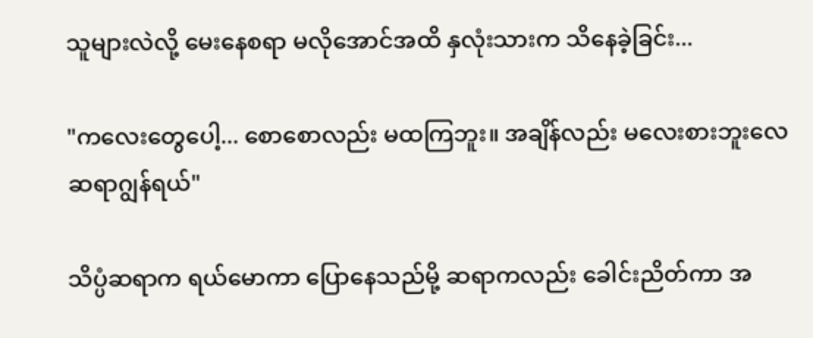သူများလဲလို့ မေးနေစရာ မလိုအောင်အထိ နှလုံးသားက သိနေခဲ့ခြင်း...

"ကလေးတွေပေါ့... စောစောလည်း မထကြဘူး။ အချိန်လည်း မလေးစားဘူးလေ ဆရာဂျွန်ရယ်"

သိပ္ပံဆရာက ရယ်မောကာ ပြောနေသည်မို့ ဆရာကလည်း ခေါင်းညိတ်ကာ အ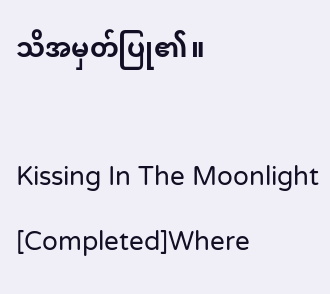သိအမှတ်ပြု၏။

Kissing In The Moonlight [Completed]Where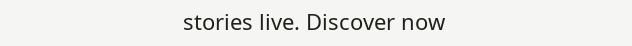stories live. Discover now